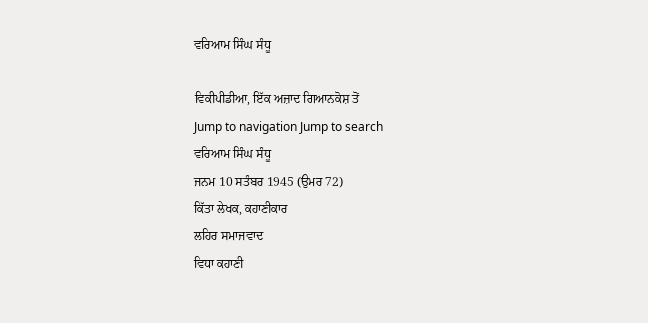ਵਰਿਆਮ ਸਿੰਘ ਸੰਧੂ

ਵਿਕੀਪੀਡੀਆ, ਇੱਕ ਅਜ਼ਾਦ ਗਿਆਨਕੋਸ਼ ਤੋਂ
Jump to navigation Jump to search
ਵਰਿਆਮ ਸਿੰਘ ਸੰਧੂ
ਜਨਮ 10 ਸਤੰਬਰ 1945 (ਉਮਰ 72)
ਕਿੱਤਾ ਲੇਖਕ, ਕਹਾਣੀਕਾਰ
ਲਹਿਰ ਸਮਾਜਵਾਦ
ਵਿਧਾ ਕਹਾਣੀ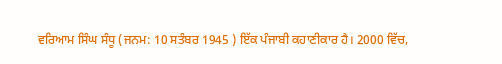ਵਰਿਆਮ ਸਿੰਘ ਸੰਧੂ (ਜਨਮ: 10 ਸਤੰਬਰ 1945 ) ਇੱਕ ਪੰਜਾਬੀ ਕਹਾਣੀਕਾਰ ਹੈ। 2000 ਵਿੱਚ,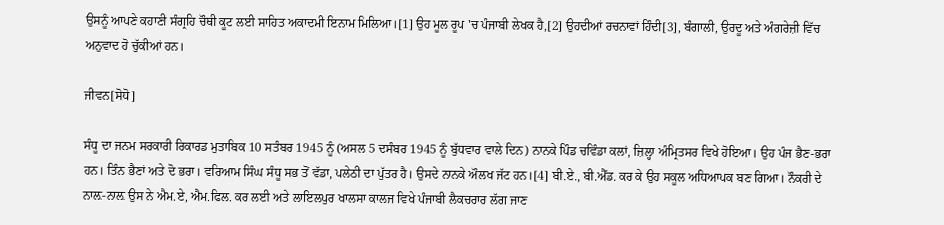ਉਸਨੂੰ ਆਪਣੇ ਕਹਾਣੀ ਸੰਗ੍ਰਹਿ ਚੌਥੀ ਕੂਟ ਲਈ ਸਾਹਿਤ ਅਕਾਦਮੀ ਇਨਾਮ ਮਿਲਿਆ।[1] ਉਹ ਮੂਲ ਰੂਪ 'ਚ ਪੰਜਾਬੀ ਲੇਖਕ ਹੈ,[2] ਉਹਦੀਆਂ ਰਚਨਾਵਾਂ ਹਿੰਦੀ[3], ਬੰਗਾਲੀ, ਉਰਦੂ ਅਤੇ ਅੰਗਰੇਜ਼ੀ ਵਿੱਚ ਅਨੁਵਾਦ ਹੋ ਚੁੱਕੀਆਂ ਹਨ।

ਜੀਵਨ[ਸੋਧੋ]

ਸੰਧੂ ਦਾ ਜਨਮ ਸਰਕਾਰੀ ਰਿਕਾਰਡ ਮੁਤਾਬਿਕ 10 ਸਤੰਬਰ 1945 ਨੂੰ (ਅਸਲ 5 ਦਸੰਬਰ 1945 ਨੂੰ ਬੁੱਧਵਾਰ ਵਾਲੇ ਦਿਨ) ਨਾਨਕੇ ਪਿੰਡ ਚਵਿੰਡਾ ਕਲਾਂ, ਜ਼ਿਲ੍ਹਾ ਅੰਮ੍ਰਿਤਸਰ ਵਿਖੇ ਹੋਇਆ। ਉਹ ਪੰਜ ਭੈਣ-ਭਰਾ ਹਨ। ਤਿੰਨ ਭੈਣਾਂ ਅਤੇ ਦੋ ਭਰਾ। ਵਰਿਆਮ ਸਿੰਘ ਸੰਧੂ ਸਭ ਤੋਂ ਵੱਡਾ, ਪਲੇਠੀ ਦਾ ਪੁੱਤਰ ਹੈ। ਉਸਦੇ ਨਾਨਕੇ ਔਲਖ ਜੱਟ ਹਨ।[4] ਬੀ.ਏ., ਬੀ.ਐੱਡ. ਕਰ ਕੇ ਉਹ ਸਕੂਲ ਅਧਿਆਪਕ ਬਣ ਗਿਆ। ਨੌਕਰੀ ਦੇ ਨਾਲ਼-ਨਾਲ਼ ਉਸ ਨੇ ਐਮ.ਏ, ਐਮ.ਫਿਲ. ਕਰ ਲਈ ਅਤੇ ਲਾਇਲਪੁਰ ਖਾਲਸਾ ਕਾਲਜ ਵਿਖੇ ਪੰਜਾਬੀ ਲੈਕਚਰਾਰ ਲੱਗ ਜਾਣ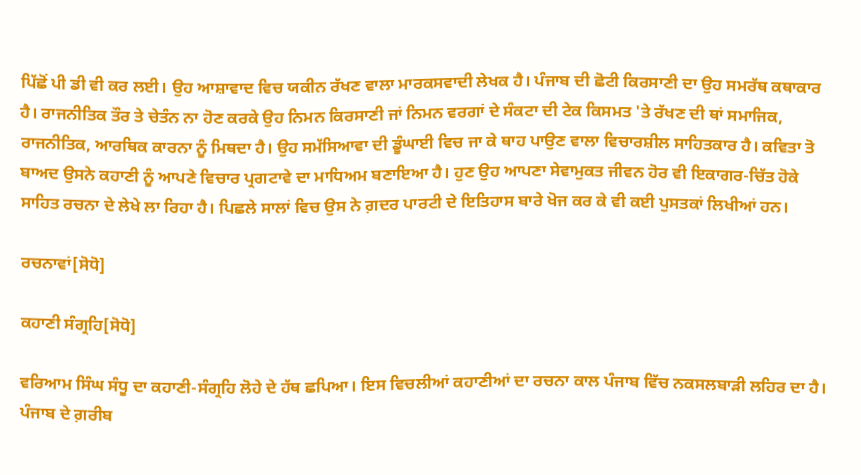ਪਿੱਛੋਂ ਪੀ ਡੀ ਵੀ ਕਰ ਲਈ। ਉਹ ਆਸ਼ਾਵਾਦ ਵਿਚ ਯਕੀਨ ਰੱਖਣ ਵਾਲਾ ਮਾਰਕਸਵਾਦੀ ਲੇਖਕ ਹੈ। ਪੰਜਾਬ ਦੀ ਛੋਟੀ ਕਿਰਸਾਣੀ ਦਾ ਉਹ ਸਮਰੱਥ ਕਥਾਕਾਰ ਹੈ। ਰਾਜਨੀਤਿਕ ਤੌਰ ਤੇ ਚੇਤੰਨ ਨਾ ਹੋਣ ਕਰਕੇ ਉਹ ਨਿਮਨ ਕਿਰਸਾਣੀ ਜਾਂ ਨਿਮਨ ਵਰਗਾਂ ਦੇ ਸੰਕਟਾ ਦੀ ਟੇਕ ਕਿਸਮਤ 'ਤੇ ਰੱਖਣ ਦੀ ਥਾਂ ਸਮਾਜਿਕ, ਰਾਜਨੀਤਿਕ, ਆਰਥਿਕ ਕਾਰਨਾ ਨੂੰ ਮਿਥਦਾ ਹੈ। ਉਹ ਸਮੱਸਿਆਵਾ ਦੀ ਡੂੰਘਾਈ ਵਿਚ ਜਾ ਕੇ ਥਾਹ ਪਾਉਣ ਵਾਲਾ ਵਿਚਾਰਸ਼ੀਲ ਸਾਹਿਤਕਾਰ ਹੈ। ਕਵਿਤਾ ਤੋ ਬਾਅਦ ਉਸਨੇ ਕਹਾਣੀ ਨੂੰ ਆਪਣੇ ਵਿਚਾਰ ਪ੍ਰਗਟਾਵੇ ਦਾ ਮਾਧਿਅਮ ਬਣਾਇਆ ਹੈ। ਹੁਣ ਉਹ ਆਪਣਾ ਸੇਵਾਮੁਕਤ ਜੀਵਨ ਹੋਰ ਵੀ ਇਕਾਗਰ-ਚਿੱਤ ਹੋਕੇ ਸਾਹਿਤ ਰਚਨਾ ਦੇ ਲੇਖੇ ਲਾ ਰਿਹਾ ਹੈ। ਪਿਛਲੇ ਸਾਲਾਂ ਵਿਚ ਉਸ ਨੇ ਗ਼ਦਰ ਪਾਰਟੀ ਦੇ ਇਤਿਹਾਸ ਬਾਰੇ ਖੋਜ ਕਰ ਕੇ ਵੀ ਕਈ ਪੁਸਤਕਾਂ ਲਿਖੀਆਂ ਹਨ।

ਰਚਨਾਵਾਂ[ਸੋਧੋ]

ਕਹਾਣੀ ਸੰਗ੍ਰਹਿ[ਸੋਧੋ]

ਵਰਿਆਮ ਸਿੰਘ ਸੰਧੂ ਦਾ ਕਹਾਣੀ-ਸੰਗ੍ਰਹਿ ਲੋਹੇ ਦੇ ਹੱਥ ਛਪਿਆ। ਇਸ ਵਿਚਲੀਆਂ ਕਹਾਣੀਆਂ ਦਾ ਰਚਨਾ ਕਾਲ ਪੰਜਾਬ ਵਿੱਚ ਨਕਸਲਬਾੜੀ ਲਹਿਰ ਦਾ ਹੈ। ਪੰਜਾਬ ਦੇ ਗ਼ਰੀਬ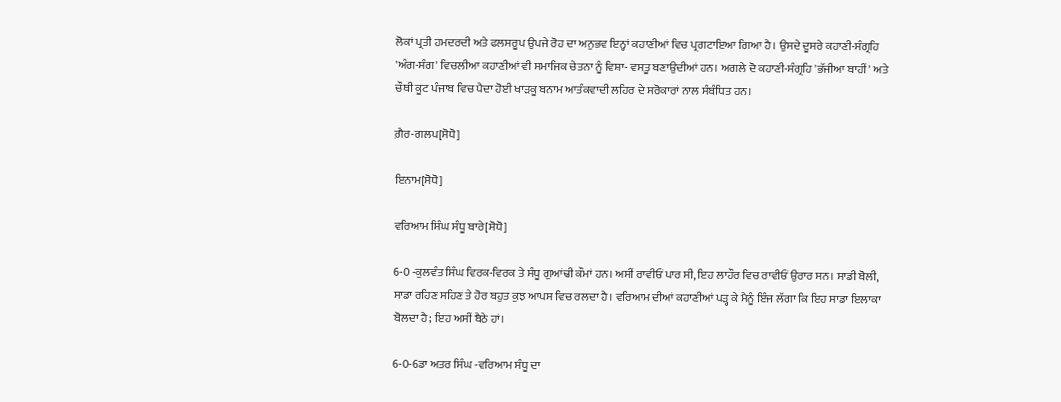ਲੋਕਾਂ ਪ੍ਰਤੀ ਹਮਦਰਦੀ ਅਤੇ ਫਲਸਰੂਪ ਉਪਜੇ ਰੋਹ ਦਾ ਅਨੁਭਵ ਇਨ੍ਹਾਂ ਕਹਾਣੀਆਂ ਵਿਚ ਪ੍ਰਗਟਾਇਆ ਗਿਆ ਹੈ। ਉਸਦੇ ਦੂਸਰੇ ਕਹਾਣੀ-ਸੰਗ੍ਰਹਿ 'ਅੰਗ-ਸੰਗ' ਵਿਚਲੀਆ ਕਹਾਣੀਆਂ ਵੀ ਸਮਾਜਿਕ ਚੇਤਨਾ ਨੂੰ ਵਿਸ਼ਾ- ਵਸਤੂ ਬਣਾਉਦੀਆਂ ਹਨ। ਅਗਲੇ ਦੋ ਕਹਾਣੀ-ਸੰਗ੍ਰਹਿ 'ਭੱਜੀਆ ਬਾਹੀਂ' ਅਤੇ ਚੌਥੀ ਕੂਟ ਪੰਜਾਬ ਵਿਚ ਪੈਦਾ ਹੋਈ ਖਾੜਕੂ ਬਨਾਮ ਆਤੰਕਵਾਦੀ ਲਹਿਰ ਦੇ ਸਰੋਕਾਰਾਂ ਨਾਲ ਸੰਬੰਧਿਤ ਹਨ।

ਗ਼ੈਰ-ਗਲਪ[ਸੋਧੋ]

ਇਨਾਮ[ਸੋਧੋ]

ਵਰਿਆਮ ਸਿੰਘ ਸੰਧੂ ਬਾਰੇ[ਸੋਧੋ]

6-0 -ਕੁਲਵੰਤ ਸਿੰਘ ਵਿਰਕ-ਵਿਰਕ ਤੇ ਸੰਧੂ ਗੁਆਂਢੀ ਕੌਮਾਂ ਹਨ। ਅਸੀਂ ਰਾਵੀਓਂ ਪਾਰ ਸੀ, ਇਹ ਲਾਹੌਰ ਵਿਚ ਰਾਵੀਓਂ ਉਰਾਰ ਸਨ। ਸਾਡੀ ਬੋਲੀ, ਸਾਡਾ ਰਹਿਣ ਸਹਿਣ ਤੇ ਹੋਰ ਬਹੁਤ ਕੁਝ ਆਪਸ ਵਿਚ ਰਲਦਾ ਹੈ। ਵਰਿਆਮ ਦੀਆਂ ਕਹਾਣੀਆਂ ਪੜ੍ਹ ਕੇ ਮੈਨੂੰ ਇੰਜ ਲੱਗਾ ਕਿ ਇਹ ਸਾਡਾ ਇਲਾਕਾ ਬੋਲਦਾ ਹੈ; ਇਹ ਅਸੀਂ ਬੈਠੇ ਹਾਂ।

6-0-6ਡਾ ਅਤਰ ਸਿੰਘ -ਵਰਿਆਮ ਸੰਧੂ ਦਾ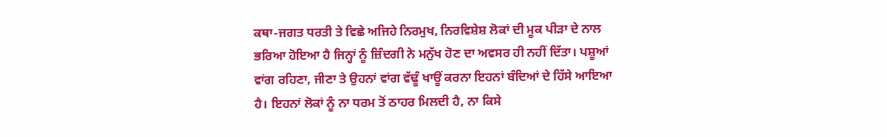ਕਥਾ-ਜਗਤ ਧਰਤੀ ਤੇ ਵਿਛੇ ਅਜਿਹੇ ਨਿਰਮੁਖ, ਨਿਰਵਿਸ਼ੇਸ਼ ਲੋਕਾਂ ਦੀ ਮੂਕ ਪੀੜਾ ਦੇ ਨਾਲ ਭਰਿਆ ਹੋਇਆ ਹੈ ਜਿਨ੍ਹਾਂ ਨੂੰ ਜ਼ਿੰਦਗੀ ਨੇ ਮਨੁੱਖ ਹੋਣ ਦਾ ਅਵਸਰ ਹੀ ਨਹੀਂ ਦਿੱਤਾ। ਪਸ਼ੂਆਂ ਵਾਂਗ ਰਹਿਣਾ, ਜੀਣਾ ਤੇ ਉਹਨਾਂ ਵਾਂਗ ਵੱਢੂੰ ਖਾਊਂ ਕਰਨਾ ਇਹਨਾਂ ਬੰਦਿਆਂ ਦੇ ਹਿੱਸੇ ਆਇਆ ਹੈ। ਇਹਨਾਂ ਲੋਕਾਂ ਨੂੰ ਨਾ ਧਰਮ ਤੋਂ ਠਾਹਰ ਮਿਲਦੀ ਹੈ, ਨਾ ਕਿਸੇ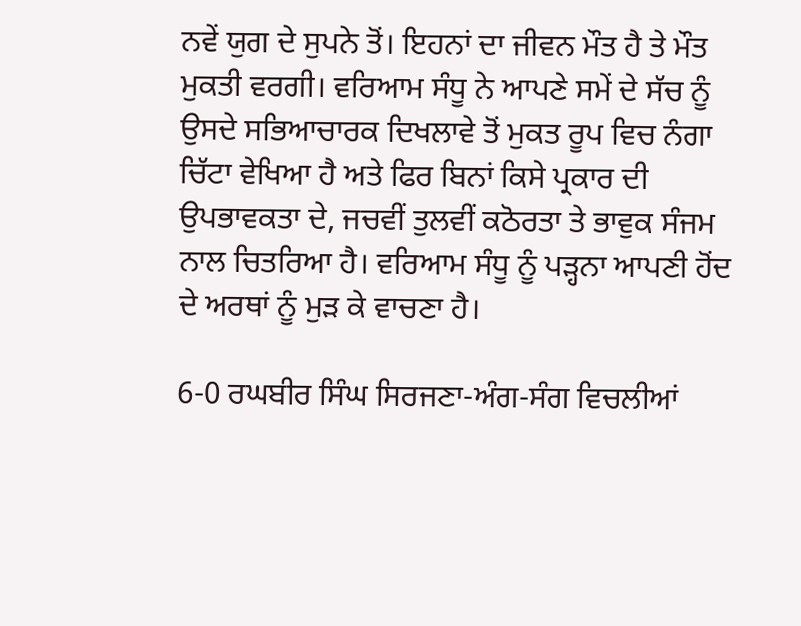ਨਵੇਂ ਯੁਗ ਦੇ ਸੁਪਨੇ ਤੋਂ। ਇਹਨਾਂ ਦਾ ਜੀਵਨ ਮੌਤ ਹੈ ਤੇ ਮੌਤ ਮੁਕਤੀ ਵਰਗੀ। ਵਰਿਆਮ ਸੰਧੂ ਨੇ ਆਪਣੇ ਸਮੇਂ ਦੇ ਸੱਚ ਨੂੰ ਉਸਦੇ ਸਭਿਆਚਾਰਕ ਦਿਖਲਾਵੇ ਤੋਂ ਮੁਕਤ ਰੂਪ ਵਿਚ ਨੰਗਾ ਚਿੱਟਾ ਵੇਖਿਆ ਹੈ ਅਤੇ ਫਿਰ ਬਿਨਾਂ ਕਿਸੇ ਪ੍ਰਕਾਰ ਦੀ ਉਪਭਾਵਕਤਾ ਦੇ, ਜਚਵੀਂ ਤੁਲਵੀਂ ਕਠੋਰਤਾ ਤੇ ਭਾਵੁਕ ਸੰਜਮ ਨਾਲ ਚਿਤਰਿਆ ਹੈ। ਵਰਿਆਮ ਸੰਧੂ ਨੂੰ ਪੜ੍ਹਨਾ ਆਪਣੀ ਹੋਂਦ ਦੇ ਅਰਥਾਂ ਨੂੰ ਮੁੜ ਕੇ ਵਾਚਣਾ ਹੈ।

6-0 ਰਘਬੀਰ ਸਿੰਘ ਸਿਰਜਣਾ-ਅੰਗ-ਸੰਗ ਵਿਚਲੀਆਂ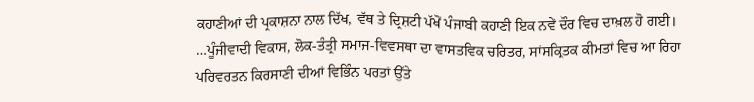ਕਹਾਣੀਆਂ ਦੀ ਪ੍ਰਕਾਸ਼ਨਾ ਨਾਲ ਦਿੱਖ, ਵੱਥ ਤੇ ਦ੍ਰਿਸ਼ਟੀ ਪੱਖੋਂ ਪੰਜਾਬੀ ਕਹਾਣੀ ਇਕ ਨਵੇਂ ਦੌਰ ਵਿਚ ਦਾਖ਼ਲ ਹੋ ਗਈ। …ਪੂੰਜੀਵਾਦੀ ਵਿਕਾਸ, ਲੋਕ-ਤੰਤ੍ਰੀ ਸਮਾਜ-ਵਿਵਸਥਾ ਦਾ ਵਾਸਤਵਿਕ ਚਰਿਤਰ, ਸਾਂਸਕ੍ਰਿਤਕ ਕੀਮਤਾਂ ਵਿਚ ਆ ਰਿਹਾ ਪਰਿਵਰਤਨ ਕਿਰਸਾਣੀ ਦੀਆਂ ਵਿਭਿੰਨ ਪਰਤਾਂ ਉੱਤੇ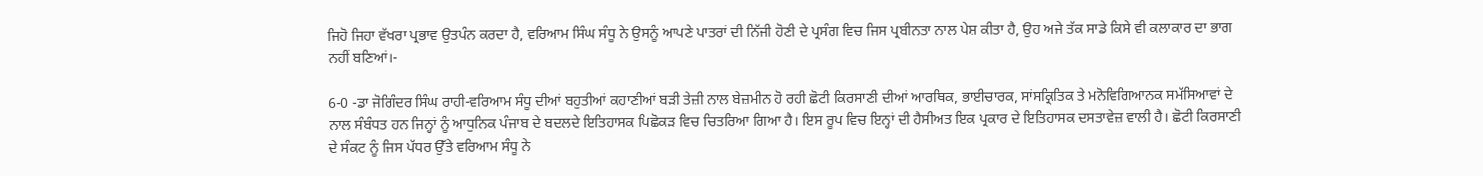ਜਿਹੋ ਜਿਹਾ ਵੱਖਰਾ ਪ੍ਰਭਾਵ ਉਤਪੰਨ ਕਰਦਾ ਹੈ, ਵਰਿਆਮ ਸਿੰਘ ਸੰਧੂ ਨੇ ਉਸਨੂੰ ਆਪਣੇ ਪਾਤਰਾਂ ਦੀ ਨਿੱਜੀ ਹੋਣੀ ਦੇ ਪ੍ਰਸੰਗ ਵਿਚ ਜਿਸ ਪ੍ਰਬੀਨਤਾ ਨਾਲ ਪੇਸ਼ ਕੀਤਾ ਹੈ, ਉਹ ਅਜੇ ਤੱਕ ਸਾਡੇ ਕਿਸੇ ਵੀ ਕਲਾਕਾਰ ਦਾ ਭਾਗ ਨਹੀਂ ਬਣਿਆਂ।-

6-0 -ਡਾ ਜੋਗਿੰਦਰ ਸਿੰਘ ਰਾਹੀ-ਵਰਿਆਮ ਸੰਧੂ ਦੀਆਂ ਬਹੁਤੀਆਂ ਕਹਾਣੀਆਂ ਬੜੀ ਤੇਜ਼ੀ ਨਾਲ ਬੇਜ਼ਮੀਨ ਹੋ ਰਹੀ ਛੋਟੀ ਕਿਰਸਾਣੀ ਦੀਆਂ ਆਰਥਿਕ, ਭਾਈਚਾਰਕ, ਸਾਂਸਕ੍ਰਿਤਿਕ ਤੇ ਮਨੋਵਿਗਿਆਨਕ ਸਮੱਸਿਆਵਾਂ ਦੇ ਨਾਲ ਸੰਬੰਧਤ ਹਨ ਜਿਨ੍ਹਾਂ ਨੂੰ ਆਧੁਨਿਕ ਪੰਜਾਬ ਦੇ ਬਦਲਦੇ ਇਤਿਹਾਸਕ ਪਿਛੋਕੜ ਵਿਚ ਚਿਤਰਿਆ ਗਿਆ ਹੈ। ਇਸ ਰੂਪ ਵਿਚ ਇਨ੍ਹਾਂ ਦੀ ਹੈਸੀਅਤ ਇਕ ਪ੍ਰਕਾਰ ਦੇ ਇਤਿਹਾਸਕ ਦਸਤਾਵੇਜ਼ ਵਾਲੀ ਹੈ। ਛੋਟੀ ਕਿਰਸਾਣੀ ਦੇ ਸੰਕਟ ਨੂੰ ਜਿਸ ਪੱਧਰ ਉੱਤੇ ਵਰਿਆਮ ਸੰਧੂ ਨੇ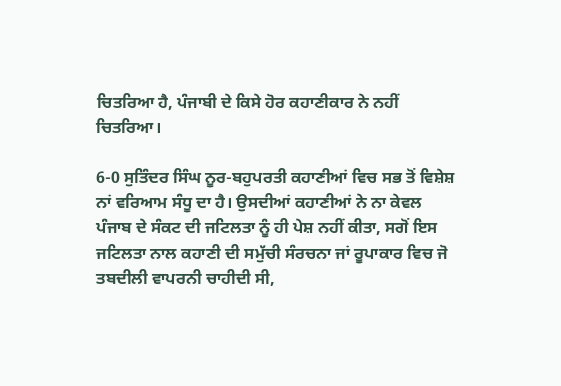ਚਿਤਰਿਆ ਹੈ, ਪੰਜਾਬੀ ਦੇ ਕਿਸੇ ਹੋਰ ਕਹਾਣੀਕਾਰ ਨੇ ਨਹੀਂ ਚਿਤਰਿਆ।

6-0 ਸੁਤਿੰਦਰ ਸਿੰਘ ਨੂਰ-ਬਹੁਪਰਤੀ ਕਹਾਣੀਆਂ ਵਿਚ ਸਭ ਤੋਂ ਵਿਸ਼ੇਸ਼ ਨਾਂ ਵਰਿਆਮ ਸੰਧੂ ਦਾ ਹੈ। ਉਸਦੀਆਂ ਕਹਾਣੀਆਂ ਨੇ ਨਾ ਕੇਵਲ ਪੰਜਾਬ ਦੇ ਸੰਕਟ ਦੀ ਜਟਿਲਤਾ ਨੂੰ ਹੀ ਪੇਸ਼ ਨਹੀਂ ਕੀਤਾ, ਸਗੋਂ ਇਸ ਜਟਿਲਤਾ ਨਾਲ ਕਹਾਣੀ ਦੀ ਸਮੁੱਚੀ ਸੰਰਚਨਾ ਜਾਂ ਰੂਪਾਕਾਰ ਵਿਚ ਜੋ ਤਬਦੀਲੀ ਵਾਪਰਨੀ ਚਾਹੀਦੀ ਸੀ,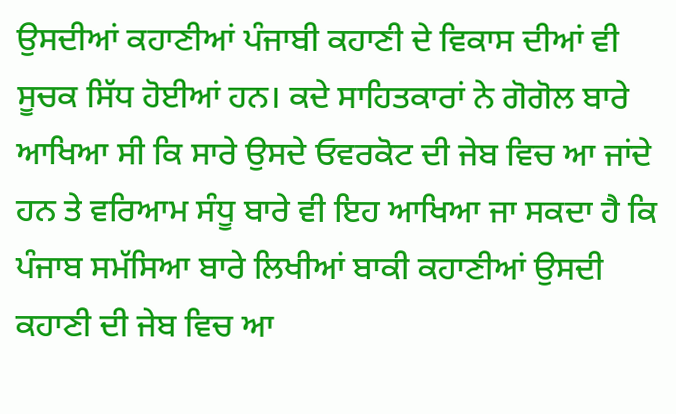ਉਸਦੀਆਂ ਕਹਾਣੀਆਂ ਪੰਜਾਬੀ ਕਹਾਣੀ ਦੇ ਵਿਕਾਸ ਦੀਆਂ ਵੀ ਸੂਚਕ ਸਿੱਧ ਹੋਈਆਂ ਹਨ। ਕਦੇ ਸਾਹਿਤਕਾਰਾਂ ਨੇ ਗੋਗੋਲ ਬਾਰੇ ਆਖਿਆ ਸੀ ਕਿ ਸਾਰੇ ਉਸਦੇ ਓਵਰਕੋਟ ਦੀ ਜੇਬ ਵਿਚ ਆ ਜਾਂਦੇ ਹਨ ਤੇ ਵਰਿਆਮ ਸੰਧੂ ਬਾਰੇ ਵੀ ਇਹ ਆਖਿਆ ਜਾ ਸਕਦਾ ਹੈ ਕਿ ਪੰਜਾਬ ਸਮੱਸਿਆ ਬਾਰੇ ਲਿਖੀਆਂ ਬਾਕੀ ਕਹਾਣੀਆਂ ਉਸਦੀ ਕਹਾਣੀ ਦੀ ਜੇਬ ਵਿਚ ਆ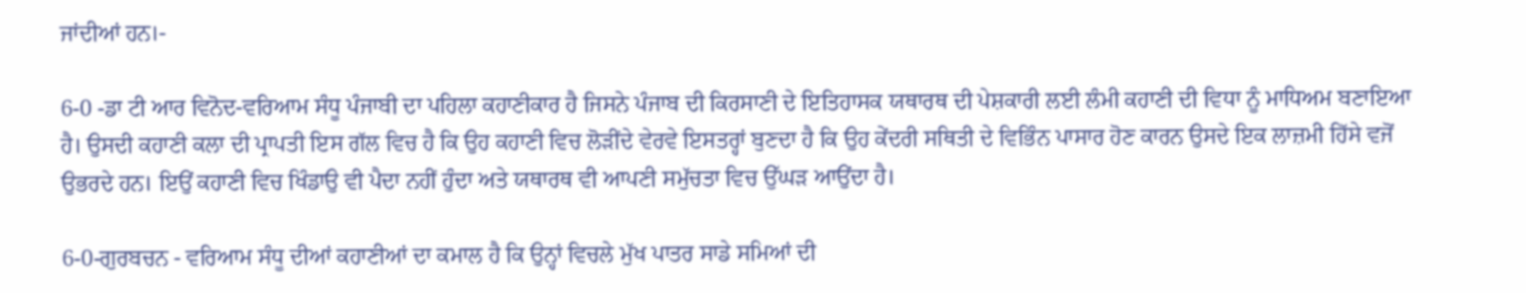ਜਾਂਦੀਆਂ ਹਨ।-

6-0 -ਡਾ ਟੀ ਆਰ ਵਿਨੋਦ-ਵਰਿਆਮ ਸੰਧੂ ਪੰਜਾਬੀ ਦਾ ਪਹਿਲਾ ਕਹਾਣੀਕਾਰ ਹੈ ਜਿਸਨੇ ਪੰਜਾਬ ਦੀ ਕਿਰਸਾਣੀ ਦੇ ਇਤਿਹਾਸਕ ਯਥਾਰਥ ਦੀ ਪੇਸ਼ਕਾਰੀ ਲਈ ਲੰਮੀ ਕਹਾਣੀ ਦੀ ਵਿਧਾ ਨੂੰ ਮਾਧਿਅਮ ਬਣਾਇਆ ਹੈ। ਉਸਦੀ ਕਹਾਣੀ ਕਲਾ ਦੀ ਪ੍ਰਾਪਤੀ ਇਸ ਗੱਲ ਵਿਚ ਹੈ ਕਿ ਉਹ ਕਹਾਣੀ ਵਿਚ ਲੋੜੀਂਦੇ ਵੇਰਵੇ ਇਸਤਰ੍ਹਾਂ ਬੁਣਦਾ ਹੈ ਕਿ ਉਹ ਕੇਂਦਰੀ ਸਥਿਤੀ ਦੇ ਵਿਭਿੰਨ ਪਾਸਾਰ ਹੋਣ ਕਾਰਨ ਉਸਦੇ ਇਕ ਲਾਜ਼ਮੀ ਹਿੱਸੇ ਵਜੋਂ ਉਭਰਦੇ ਹਨ। ਇਉਂ ਕਹਾਣੀ ਵਿਚ ਖਿੰਡਾਉ ਵੀ ਪੈਦਾ ਨਹੀਂ ਹੁੰਦਾ ਅਤੇ ਯਥਾਰਥ ਵੀ ਆਪਣੀ ਸਮੁੱਚਤਾ ਵਿਚ ਉੱਘੜ ਆਉਂਦਾ ਹੈ।

6-0-ਗੁਰਬਚਨ - ਵਰਿਆਮ ਸੰਧੂ ਦੀਆਂ ਕਹਾਣੀਆਂ ਦਾ ਕਮਾਲ ਹੈ ਕਿ ਉਨ੍ਹਾਂ ਵਿਚਲੇ ਮੁੱਖ ਪਾਤਰ ਸਾਡੇ ਸਮਿਆਂ ਦੀ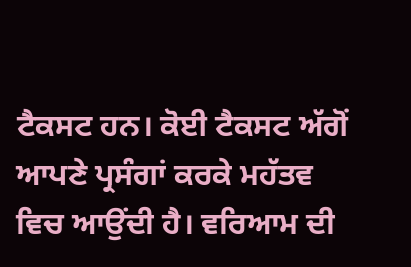ਟੈਕਸਟ ਹਨ। ਕੋਈ ਟੈਕਸਟ ਅੱਗੋਂ ਆਪਣੇ ਪ੍ਰਸੰਗਾਂ ਕਰਕੇ ਮਹੱਤਵ ਵਿਚ ਆਉਂਦੀ ਹੈ। ਵਰਿਆਮ ਦੀ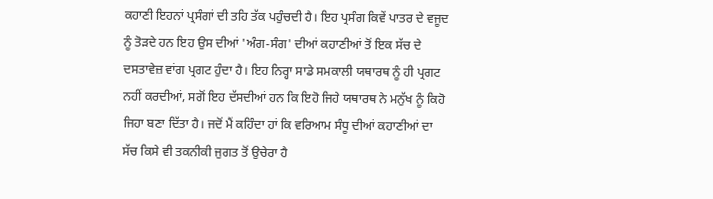ਕਹਾਣੀ ਇਹਨਾਂ ਪ੍ਰਸੰਗਾਂ ਦੀ ਤਹਿ ਤੱਕ ਪਹੁੰਚਦੀ ਹੈ। ਇਹ ਪ੍ਰਸੰਗ ਕਿਵੇਂ ਪਾਤਰ ਦੇ ਵਜੂਦ ਨੂੰ ਤੋੜਦੇ ਹਨ ਇਹ ਉਸ ਦੀਆਂ 'ਅੰਗ-ਸੰਗ' ਦੀਆਂ ਕਹਾਣੀਆਂ ਤੋਂ ਇਕ ਸੱਚ ਦੇ ਦਸਤਾਵੇਜ਼ ਵਾਂਗ ਪ੍ਰਗਟ ਹੁੰਦਾ ਹੈ। ਇਹ ਨਿਰ੍ਹਾ ਸਾਡੇ ਸਮਕਾਲੀ ਯਥਾਰਥ ਨੂੰ ਹੀ ਪ੍ਰਗਟ ਨਹੀਂ ਕਰਦੀਆਂ, ਸਗੋਂ ਇਹ ਦੱਸਦੀਆਂ ਹਨ ਕਿ ਇਹੋ ਜਿਹੇ ਯਥਾਰਥ ਨੇ ਮਨੁੱਖ ਨੂੰ ਕਿਹੋ ਜਿਹਾ ਬਣਾ ਦਿੱਤਾ ਹੈ। ਜਦੋਂ ਮੈਂ ਕਹਿੰਦਾ ਹਾਂ ਕਿ ਵਰਿਆਮ ਸੰਧੂ ਦੀਆਂ ਕਹਾਣੀਆਂ ਦਾ ਸੱਚ ਕਿਸੇ ਵੀ ਤਕਨੀਕੀ ਜੁਗਤ ਤੋਂ ਉਚੇਰਾ ਹੈ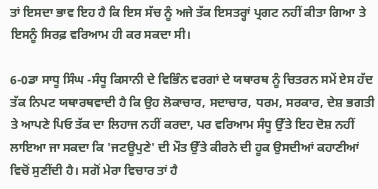ਤਾਂ ਇਸਦਾ ਭਾਵ ਇਹ ਹੈ ਕਿ ਇਸ ਸੱਚ ਨੂੰ ਅਜੇ ਤੱਕ ਇਸਤਰ੍ਹਾਂ ਪ੍ਰਗਟ ਨਹੀਂ ਕੀਤਾ ਗਿਆ ਤੇ ਇਸਨੂੰ ਸਿਰਫ਼ ਵਰਿਆਮ ਹੀ ਕਰ ਸਕਦਾ ਸੀ।

6-0ਡਾ ਸਾਧੂ ਸਿੰਘ -ਸੰਧੂ ਕਿਸਾਨੀ ਦੇ ਵਿਭਿੰਨ ਵਰਗਾਂ ਦੇ ਯਥਾਰਥ ਨੂੰ ਚਿਤਰਨ ਸਮੇਂ ਏਸ ਹੱਦ ਤੱਕ ਨਿਪਟ ਯਥਾਰਥਵਾਦੀ ਹੈ ਕਿ ਉਹ ਲੋਕਾਚਾਰ, ਸਦਾਚਾਰ, ਧਰਮ, ਸਰਕਾਰ, ਦੇਸ਼ ਭਗਤੀ ਤੇ ਆਪਣੇ ਪਿਓ ਤੱਕ ਦਾ ਲਿਹਾਜ ਨਹੀਂ ਕਰਦਾ, ਪਰ ਵਰਿਆਮ ਸੰਧੂ ਉੱਤੇ ਇਹ ਦੋਸ਼ ਨਹੀਂ ਲਾਇਆ ਜਾ ਸਕਦਾ ਕਿ 'ਜਟਊਪੁਣੇ' ਦੀ ਮੌਤ ਉੱਤੇ ਕੀਰਨੇ ਦੀ ਹੂਕ ਉਸਦੀਆਂ ਕਹਾਣੀਆਂ ਵਿਚੋਂ ਸੁਣੀਂਦੀ ਹੈ। ਸਗੋਂ ਮੇਰਾ ਵਿਚਾਰ ਤਾਂ ਹੈ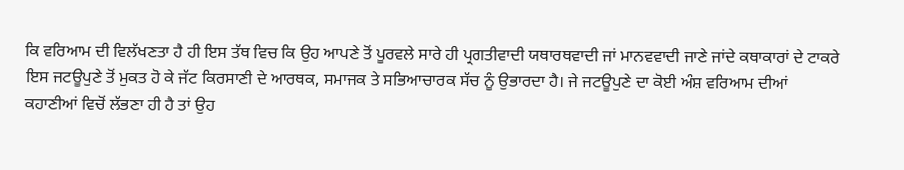ਕਿ ਵਰਿਆਮ ਦੀ ਵਿਲੱਖਣਤਾ ਹੈ ਹੀ ਇਸ ਤੱਥ ਵਿਚ ਕਿ ਉਹ ਆਪਣੇ ਤੋਂ ਪੂਰਵਲੇ ਸਾਰੇ ਹੀ ਪ੍ਰਗਤੀਵਾਦੀ ਯਥਾਰਥਵਾਦੀ ਜਾਂ ਮਾਨਵਵਾਦੀ ਜਾਣੇ ਜਾਂਦੇ ਕਥਾਕਾਰਾਂ ਦੇ ਟਾਕਰੇ ਇਸ ਜਟਊਪੁਣੇ ਤੋਂ ਮੁਕਤ ਹੋ ਕੇ ਜੱਟ ਕਿਰਸਾਣੀ ਦੇ ਆਰਥਕ, ਸਮਾਜਕ ਤੇ ਸਭਿਆਚਾਰਕ ਸੱਚ ਨੂੰ ਉਭਾਰਦਾ ਹੈ। ਜੇ ਜਟਊਪੁਣੇ ਦਾ ਕੋਈ ਅੰਸ਼ ਵਰਿਆਮ ਦੀਆਂ ਕਹਾਣੀਆਂ ਵਿਚੋਂ ਲੱਭਣਾ ਹੀ ਹੈ ਤਾਂ ਉਹ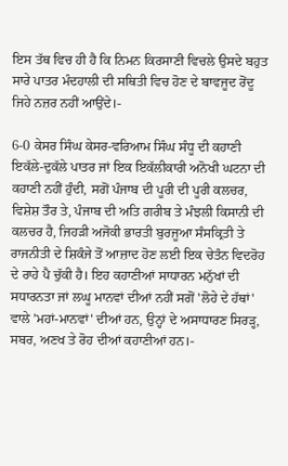ਇਸ ਤੱਥ ਵਿਚ ਹੀ ਹੈ ਕਿ ਨਿਮਨ ਕਿਰਸਾਣੀ ਵਿਚਲੇ ਉਸਦੇ ਬਹੁਤ ਸਾਰੇ ਪਾਤਰ ਮੰਦਹਾਲੀ ਦੀ ਸਥਿਤੀ ਵਿਚ ਹੋਣ ਦੇ ਬਾਵਜੂਦ ਰੋਂਦੂ ਜਿਹੇ ਨਜ਼ਰ ਨਹੀਂ ਆਉਂਦੇ।-

6-0 ਕੇਸਰ ਸਿੰਘ ਕੇਸਰ-ਵਰਿਆਮ ਸਿੰਘ ਸੰਧੂ ਦੀ ਕਹਾਣੀ ਇਕੱਲੇ-ਦੁਕੱਲੇ ਪਾਤਰ ਜਾਂ ਇਕ ਇਕੱਲੀਕਾਰੀ ਅਨੋਖੀ ਘਟਨਾ ਦੀ ਕਹਾਣੀ ਨਹੀਂ ਹੁੰਦੀ, ਸਗੋਂ ਪੰਜਾਬ ਦੀ ਪੂਰੀ ਦੀ ਪੂਰੀ ਕਲਚਰ, ਵਿਸ਼ੇਸ਼ ਤੌਰ ਤੇ, ਪੰਜਾਬ ਦੀ ਅਤਿ ਗਰੀਬ ਤੇ ਮੰਝਲੀ ਕਿਸਾਨੀ ਦੀ ਕਲਚਰ ਹੈ, ਜਿਹੜੀ ਅਜੋਕੀ ਭਾਰਤੀ ਬੁਰਜੂਆ ਸੰਸਕ੍ਰਿਤੀ ਤੇ ਰਾਜਨੀਤੀ ਦੇ ਸ਼ਿਕੰਜੇ ਤੋਂ ਆਜ਼ਾਦ ਹੋਣ ਲਈ ਇਕ ਚੇਤੰਨ ਵਿਦਰੋਹ ਦੇ ਰਾਹੇ ਪੈ ਚੁੱਕੀ ਹੈ। ਇਹ ਕਹਾਣੀਆਂ ਸਾਧਾਰਨ ਮਨੁੱਖਾਂ ਦੀ ਸਧਾਰਨਤਾ ਜਾਂ ਲਘੂ ਮਾਨਵਾਂ ਦੀਆਂ ਨਹੀਂ ਸਗੋਂ 'ਲੋਹੇ ਦੇ ਹੱਥਾਂ' ਵਾਲੇ 'ਮਹਾਂ-ਮਾਨਵਾਂ' ਦੀਆਂ ਹਨ, ਉਨ੍ਹਾਂ ਦੇ ਅਸਾਧਾਰਣ ਸਿਰੜ੍ਹ, ਸਬਰ, ਅਣਖ ਤੇ ਰੋਹ ਦੀਆਂ ਕਹਾਣੀਆਂ ਹਨ।-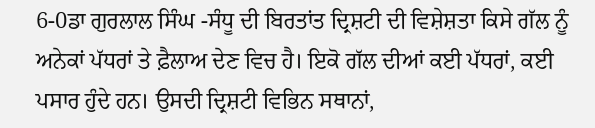6-0ਡਾ ਗੁਰਲਾਲ ਸਿੰਘ -ਸੰਧੂ ਦੀ ਬਿਰਤਾਂਤ ਦ੍ਰਿਸ਼ਟੀ ਦੀ ਵਿਸ਼ੇਸ਼ਤਾ ਕਿਸੇ ਗੱਲ ਨੂੰ ਅਨੇਕਾਂ ਪੱਧਰਾਂ ਤੇ ਫ਼ੈਲਾਅ ਦੇਣ ਵਿਚ ਹੈ। ਇਕੋ ਗੱਲ ਦੀਆਂ ਕਈ ਪੱਧਰਾਂ, ਕਈ ਪਸਾਰ ਹੁੰਦੇ ਹਨ। ਉਸਦੀ ਦ੍ਰਿਸ਼ਟੀ ਵਿਭਿਨ ਸਥਾਨਾਂ,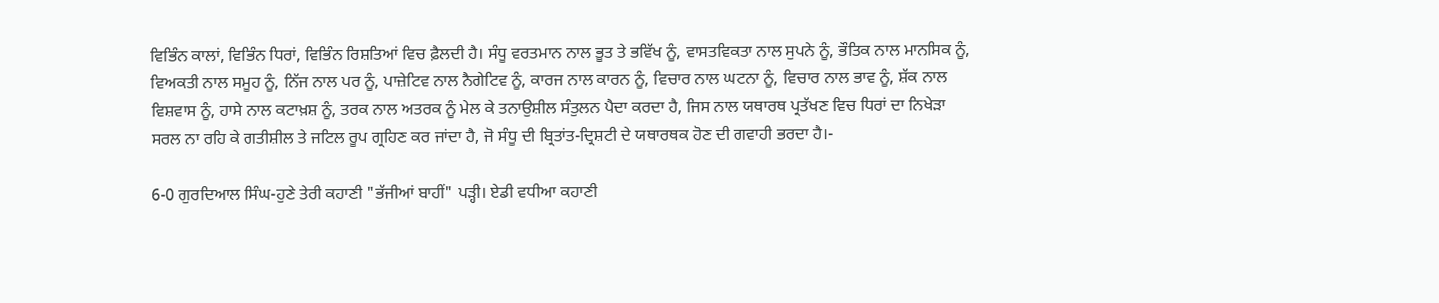ਵਿਭਿੰਨ ਕਾਲਾਂ, ਵਿਭਿੰਨ ਧਿਰਾਂ, ਵਿਭਿੰਨ ਰਿਸ਼ਤਿਆਂ ਵਿਚ ਫ਼ੈਲਦੀ ਹੈ। ਸੰਧੂ ਵਰਤਮਾਨ ਨਾਲ ਭੂਤ ਤੇ ਭਵਿੱਖ ਨੂੰ, ਵਾਸਤਵਿਕਤਾ ਨਾਲ ਸੁਪਨੇ ਨੂੰ, ਭੌਤਿਕ ਨਾਲ ਮਾਨਸਿਕ ਨੂੰ, ਵਿਅਕਤੀ ਨਾਲ ਸਮੂਹ ਨੂੰ, ਨਿੱਜ ਨਾਲ ਪਰ ਨੂੰ, ਪਾਜ਼ੇਟਿਵ ਨਾਲ ਨੈਗੇਟਿਵ ਨੂੰ, ਕਾਰਜ ਨਾਲ ਕਾਰਨ ਨੂੰ, ਵਿਚਾਰ ਨਾਲ ਘਟਨਾ ਨੂੰ, ਵਿਚਾਰ ਨਾਲ ਭਾਵ ਨੂੰ, ਸ਼ੱਕ ਨਾਲ ਵਿਸ਼ਵਾਸ ਨੂੰ, ਹਾਸੇ ਨਾਲ ਕਟਾਖ਼ਸ਼ ਨੂੰ, ਤਰਕ ਨਾਲ ਅਤਰਕ ਨੂੰ ਮੇਲ ਕੇ ਤਨਾਉਸ਼ੀਲ ਸੰਤੁਲਨ ਪੈਦਾ ਕਰਦਾ ਹੈ, ਜਿਸ ਨਾਲ ਯਥਾਰਥ ਪ੍ਰਤੱਖਣ ਵਿਚ ਧਿਰਾਂ ਦਾ ਨਿਖੇੜਾ ਸਰਲ ਨਾ ਰਹਿ ਕੇ ਗਤੀਸ਼ੀਲ ਤੇ ਜਟਿਲ ਰੂਪ ਗ੍ਰਹਿਣ ਕਰ ਜਾਂਦਾ ਹੈ, ਜੋ ਸੰਧੂ ਦੀ ਬ੍ਰਿਤਾਂਤ-ਦ੍ਰਿਸ਼ਟੀ ਦੇ ਯਥਾਰਥਕ ਹੋਣ ਦੀ ਗਵਾਹੀ ਭਰਦਾ ਹੈ।-

6-0 ਗੁਰਦਿਆਲ ਸਿੰਘ-ਹੁਣੇ ਤੇਰੀ ਕਹਾਣੀ "ਭੱਜੀਆਂ ਬਾਹੀਂ" ਪੜ੍ਹੀ। ਏਡੀ ਵਧੀਆ ਕਹਾਣੀ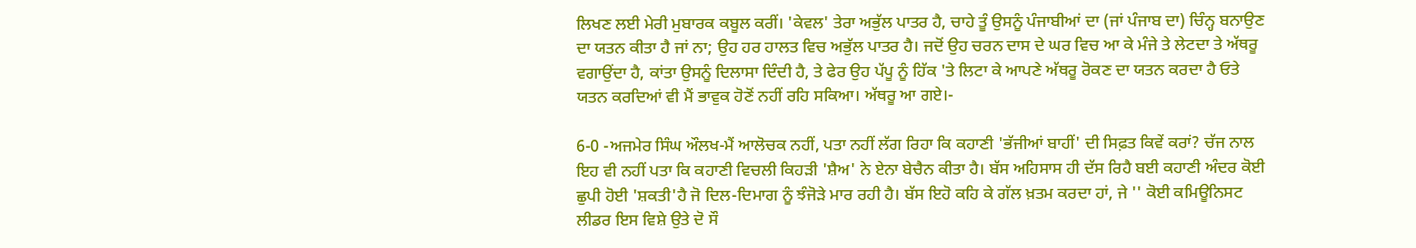ਲਿਖਣ ਲਈ ਮੇਰੀ ਮੁਬਾਰਕ ਕਬੂਲ ਕਰੀਂ। 'ਕੇਵਲ' ਤੇਰਾ ਅਭੁੱਲ ਪਾਤਰ ਹੈ, ਚਾਹੇ ਤੂੰ ਉਸਨੂੰ ਪੰਜਾਬੀਆਂ ਦਾ (ਜਾਂ ਪੰਜਾਬ ਦਾ) ਚਿੰਨ੍ਹ ਬਨਾਉਣ ਦਾ ਯਤਨ ਕੀਤਾ ਹੈ ਜਾਂ ਨਾ; ਉਹ ਹਰ ਹਾਲਤ ਵਿਚ ਅਭੁੱਲ ਪਾਤਰ ਹੈ। ਜਦੋਂ ਉਹ ਚਰਨ ਦਾਸ ਦੇ ਘਰ ਵਿਚ ਆ ਕੇ ਮੰਜੇ ਤੇ ਲੇਟਦਾ ਤੇ ਅੱਥਰੂ ਵਗਾਉਂਦਾ ਹੈ, ਕਾਂਤਾ ਉਸਨੂੰ ਦਿਲਾਸਾ ਦਿੰਦੀ ਹੈ, ਤੇ ਫੇਰ ਉਹ ਪੱਪੂ ਨੂੰ ਹਿੱਕ 'ਤੇ ਲਿਟਾ ਕੇ ਆਪਣੇ ਅੱਥਰੂ ਰੋਕਣ ਦਾ ਯਤਨ ਕਰਦਾ ਹੈ ਓਤੇ ਯਤਨ ਕਰਦਿਆਂ ਵੀ ਮੈਂ ਭਾਵੁਕ ਹੋਣੋਂ ਨਹੀਂ ਰਹਿ ਸਕਿਆ। ਅੱਥਰੂ ਆ ਗਏ।-

6-0 -ਅਜਮੇਰ ਸਿੰਘ ਔਲਖ-ਮੈਂ ਆਲੋਚਕ ਨਹੀਂ, ਪਤਾ ਨਹੀਂ ਲੱਗ ਰਿਹਾ ਕਿ ਕਹਾਣੀ 'ਭੱਜੀਆਂ ਬਾਹੀਂ' ਦੀ ਸਿਫ਼ਤ ਕਿਵੇਂ ਕਰਾਂ? ਚੱਜ ਨਾਲ ਇਹ ਵੀ ਨਹੀਂ ਪਤਾ ਕਿ ਕਹਾਣੀ ਵਿਚਲੀ ਕਿਹੜੀ 'ਸ਼ੈਅ' ਨੇ ਏਨਾ ਬੇਚੈਨ ਕੀਤਾ ਹੈ। ਬੱਸ ਅਹਿਸਾਸ ਹੀ ਦੱਸ ਰਿਹੈ ਬਈ ਕਹਾਣੀ ਅੰਦਰ ਕੋਈ ਛੁਪੀ ਹੋਈ 'ਸ਼ਕਤੀ'ਹੈ ਜੋ ਦਿਲ-ਦਿਮਾਗ ਨੂੰ ਝੰਜੋੜੇ ਮਾਰ ਰਹੀ ਹੈ। ਬੱਸ ਇਹੋ ਕਹਿ ਕੇ ਗੱਲ ਖ਼ਤਮ ਕਰਦਾ ਹਾਂ, ਜੇ '' ਕੋਈ ਕਮਿਊਨਿਸਟ ਲੀਡਰ ਇਸ ਵਿਸ਼ੇ ਉਤੇ ਦੋ ਸੌ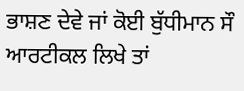ਭਾਸ਼ਣ ਦੇਵੇ ਜਾਂ ਕੋਈ ਬੁੱਧੀਮਾਨ ਸੌ ਆਰਟੀਕਲ ਲਿਖੇ ਤਾਂ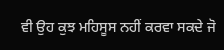ਵੀ ਉਹ ਕੁਝ ਮਹਿਸੂਸ ਨਹੀਂ ਕਰਵਾ ਸਕਦੇ ਜੋ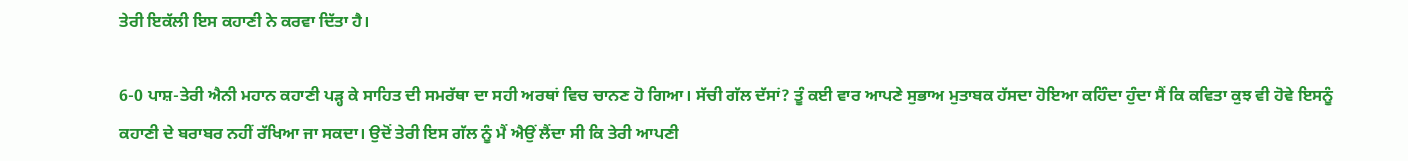ਤੇਰੀ ਇਕੱਲੀ ਇਸ ਕਹਾਣੀ ਨੇ ਕਰਵਾ ਦਿੱਤਾ ਹੈ।

6-0 ਪਾਸ਼-ਤੇਰੀ ਐਨੀ ਮਹਾਨ ਕਹਾਣੀ ਪੜ੍ਹ ਕੇ ਸਾਹਿਤ ਦੀ ਸਮਰੱਥਾ ਦਾ ਸਹੀ ਅਰਥਾਂ ਵਿਚ ਚਾਨਣ ਹੋ ਗਿਆ। ਸੱਚੀ ਗੱਲ ਦੱਸਾਂ? ਤੂੰ ਕਈ ਵਾਰ ਆਪਣੇ ਸੁਭਾਅ ਮੁਤਾਬਕ ਹੱਸਦਾ ਹੋਇਆ ਕਹਿੰਦਾ ਹੁੰਦਾ ਸੈਂ ਕਿ ਕਵਿਤਾ ਕੁਝ ਵੀ ਹੋਵੇ ਇਸਨੂੰ ਕਹਾਣੀ ਦੇ ਬਰਾਬਰ ਨਹੀਂ ਰੱਖਿਆ ਜਾ ਸਕਦਾ। ਉਦੋਂ ਤੇਰੀ ਇਸ ਗੱਲ ਨੂੰ ਮੈਂ ਐਉਂ ਲੈਂਦਾ ਸੀ ਕਿ ਤੇਰੀ ਆਪਣੀ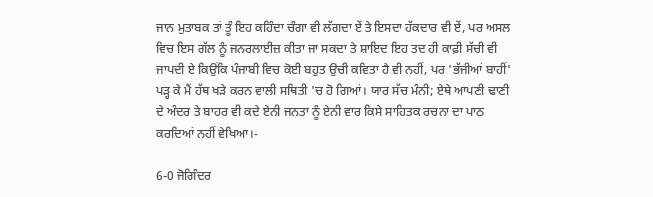ਜਾਨ ਮੁਤਾਬਕ ਤਾਂ ਤੂੰ ਇਹ ਕਹਿੰਦਾ ਚੰਗਾ ਵੀ ਲੱਗਦਾ ਏਂ ਤੇ ਇਸਦਾ ਹੱਕਦਾਰ ਵੀ ਏਂ, ਪਰ ਅਸਲ ਵਿਚ ਇਸ ਗੱਲ ਨੂੰ ਜਨਰਲਾਈਜ਼ ਕੀਤਾ ਜਾ ਸਕਦਾ ਤੇ ਸ਼ਾਇਦ ਇਹ ਤਦ ਹੀ ਕਾਫ਼ੀ ਸੱਚੀ ਵੀ ਜਾਪਦੀ ਏ ਕਿਉਂਕਿ ਪੰਜਾਬੀ ਵਿਚ ਕੋਈ ਬਹੁਤ ਉਚੀ ਕਵਿਤਾ ਹੈ ਵੀ ਨਹੀਂ, ਪਰ 'ਭੱਜੀਆਂ ਬਾਹੀਂ' ਪੜ੍ਹ ਕੇ ਮੈਂ ਹੱਥ ਖੜੇ ਕਰਨ ਵਾਲੀ ਸਥਿਤੀ 'ਚ ਹੋ ਗਿਆਂ। ਯਾਰ ਸੱਚ ਮੰਨੀ; ਏਥੇ ਆਪਣੀ ਢਾਣੀ ਦੇ ਅੰਦਰ ਤੇ ਬਾਹਰ ਵੀ ਕਦੇ ਏਨੀ ਜਨਤਾ ਨੂੰ ਏਨੀ ਵਾਰ ਕਿਸੇ ਸਾਹਿਤਕ ਰਚਨਾ ਦਾ ਪਾਠ ਕਰਦਿਆਂ ਨਹੀਂ ਵੇਖਿਆ।-

6-0 ਜੋਗਿੰਦਰ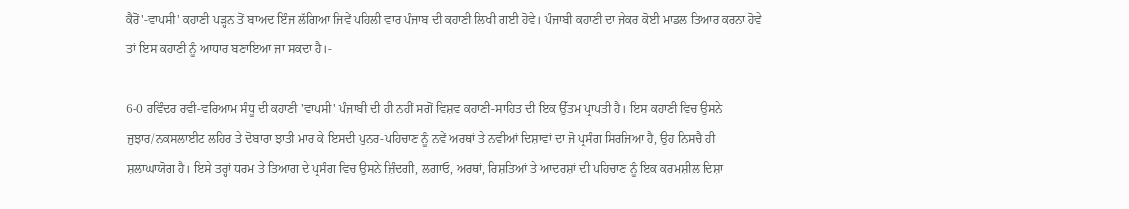ਕੈਰੋਂ'-ਵਾਪਸੀ' ਕਹਾਣੀ ਪੜ੍ਹਨ ਤੋਂ ਬਾਅਦ ਇੰਜ ਲੱਗਿਆ ਜਿਵੇਂ ਪਹਿਲੀ ਵਾਰ ਪੰਜਾਬ ਦੀ ਕਹਾਣੀ ਲਿਖੀ ਗਈ ਹੋਵੇ। ਪੰਜਾਬੀ ਕਹਾਣੀ ਦਾ ਜੇਕਰ ਕੋਈ ਮਾਡਲ ਤਿਆਰ ਕਰਨਾ ਹੋਵੇ ਤਾਂ ਇਸ ਕਹਾਣੀ ਨੂੰ ਆਧਾਰ ਬਣਾਇਆ ਜਾ ਸਕਦਾ ਹੈ।-

6-0 ਰਵਿੰਦਰ ਰਵੀ-ਵਰਿਆਮ ਸੰਧੂ ਦੀ ਕਹਾਣੀ 'ਵਾਪਸੀ' ਪੰਜਾਬੀ ਦੀ ਹੀ ਨਹੀਂ ਸਗੋਂ ਵਿਸ਼ਵ ਕਹਾਣੀ-ਸਾਹਿਤ ਦੀ ਇਕ ਉੱਤਮ ਪ੍ਰਾਪਤੀ ਹੈ। ਇਸ ਕਹਾਣੀ ਵਿਚ ਉਸਨੇ ਜੁਝਾਰ/ਨਕਸਲਾਈਟ ਲਹਿਰ ਤੇ ਦੋਬਾਰਾ ਝਾਤੀ ਮਾਰ ਕੇ ਇਸਦੀ ਪੁਨਰ-ਪਹਿਚਾਣ ਨੂੰ ਨਵੇਂ ਅਰਥਾਂ ਤੇ ਨਵੀਆਂ ਦਿਸ਼ਾਵਾਂ ਦਾ ਜੋ ਪ੍ਰਸੰਗ ਸਿਰਜਿਆ ਹੈ, ਉਹ ਨਿਸਚੈ ਹੀ ਸ਼ਲਾਘਾਯੋਗ ਹੈ। ਇਸੇ ਤਰ੍ਹਾਂ ਧਰਮ ਤੇ ਤਿਆਗ ਦੇ ਪ੍ਰਸੰਗ ਵਿਚ ਉਸਨੇ ਜ਼ਿੰਦਗੀ, ਲਗਾਓ, ਅਰਥਾਂ, ਰਿਸ਼ਤਿਆਂ ਤੇ ਆਦਰਸ਼ਾਂ ਦੀ ਪਹਿਚਾਣ ਨੂੰ ਇਕ ਕਰਮਸ਼ੀਲ ਦਿਸ਼ਾ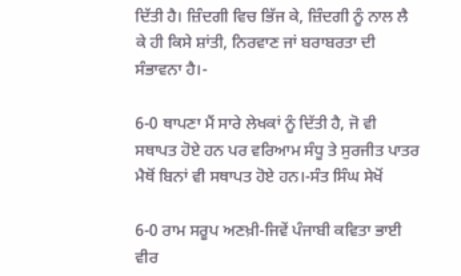ਦਿੱਤੀ ਹੈ। ਜ਼ਿੰਦਗੀ ਵਿਚ ਭਿੱਜ ਕੇ, ਜ਼ਿੰਦਗੀ ਨੂੰ ਨਾਲ ਲੈ ਕੇ ਹੀ ਕਿਸੇ ਸ਼ਾਂਤੀ, ਨਿਰਵਾਣ ਜਾਂ ਬਰਾਬਰਤਾ ਦੀ ਸੰਭਾਵਨਾ ਹੈ।-

6-0 ਥਾਪਣਾ ਮੈਂ ਸਾਰੇ ਲੇਖਕਾਂ ਨੂੰ ਦਿੱਤੀ ਹੈ, ਜੋ ਵੀ ਸਥਾਪਤ ਹੋਏ ਹਨ ਪਰ ਵਰਿਆਮ ਸੰਧੂ ਤੇ ਸੁਰਜੀਤ ਪਾਤਰ ਮੈਥੋਂ ਬਿਨਾਂ ਵੀ ਸਥਾਪਤ ਹੋਏ ਹਨ।-ਸੰਤ ਸਿੰਘ ਸੇਖੋਂ

6-0 ਰਾਮ ਸਰੂਪ ਅਣਖ਼ੀ-ਜਿਵੇਂ ਪੰਜਾਬੀ ਕਵਿਤਾ ਭਾਈ ਵੀਰ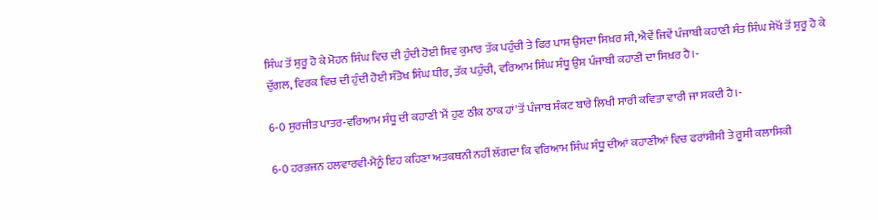ਸਿੰਘ ਤੋਂ ਸ਼ੁਰੂ ਹੋ ਕੇ ਮੋਹਨ ਸਿੰਘ ਵਿਚ ਦੀ ਹੁੰਦੀ ਹੋਈ ਸ਼ਿਵ ਕੁਮਾਰ ਤੱਕ ਪਹੁੰਚੀ ਤੇ ਫਿਰ ਪਾਸ਼ ਉਸਦਾ ਸਿਖ਼ਰ ਸੀ, ਐਵੇਂ ਜਿਵੇਂ ਪੰਜਾਬੀ ਕਹਾਣੀ ਸੰਤ ਸਿੰਘ ਸੇਖੋਂ ਤੋਂ ਸ਼ੁਰੂ ਹੋ ਕੇ ਦੁੱਗਲ, ਵਿਰਕ ਵਿਚ ਦੀ ਹੁੰਦੀ ਹੋਈ ਸੰਤੋਖ ਸਿੰਘ ਧੀਰ, ਤੱਕ ਪਹੁੰਚੀ, ਵਰਿਆਮ ਸਿੰਘ ਸੰਧੂ ਉਸ ਪੰਜਾਬੀ ਕਹਾਣੀ ਦਾ ਸਿਖ਼ਰ ਹੈ।-

6-0 ਸੁਰਜੀਤ ਪਾਤਰ-ਵਰਿਆਮ ਸੰਧੂ ਦੀ ਕਹਾਣੀ 'ਮੈਂ ਹੁਣ ਠੀਕ ਠਾਕ ਹਾਂ'ਤੋਂ ਪੰਜਾਬ ਸੰਕਟ ਬਾਰੇ ਲਿਖੀ ਸਾਰੀ ਕਵਿਤਾ ਵਾਰੀ ਜਾ ਸਕਦੀ ਹੈ।-

6-0 ਹਰਭਜਨ ਹਲਵਾਰਵੀ-ਮੈਨੂੰ ਇਹ ਕਹਿਣਾ ਅਤਕਥਨੀ ਨਹੀਂ ਲੱਗਦਾ ਕਿ ਵਰਿਆਮ ਸਿੰਘ ਸੰਧੂ ਦੀਆਂ ਕਹਾਣੀਆਂ ਵਿਚ ਫਰਾਂਸੀਸੀ ਤੇ ਰੂਸੀ ਕਲਾਸਿਕੀ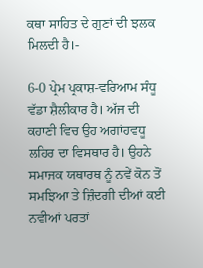ਕਥਾ ਸਾਹਿਤ ਦੇ ਗੁਣਾਂ ਦੀ ਝਲਕ ਮਿਲਦੀ ਹੈ।-

6-0 ਪ੍ਰੇਮ ਪ੍ਰਕਾਸ਼-ਵਰਿਆਮ ਸੰਧੂ ਵੱਡਾ ਸ਼ੈਲੀਕਾਰ ਹੈ। ਅੱਜ ਦੀ ਕਹਾਣੀ ਵਿਚ ਉਹ ਅਗਾਂਹਵਧੂ ਲਹਿਰ ਦਾ ਵਿਸਥਾਰ ਹੈ। ਉਹਨੇ ਸਮਾਜਕ ਯਥਾਰਥ ਨੂੰ ਨਵੇਂ ਕੋਨ ਤੋਂ ਸਮਝਿਆ ਤੇ ਜ਼ਿੰਦਗੀ ਦੀਆਂ ਕਈ ਨਵੀਆਂ ਪਰਤਾਂ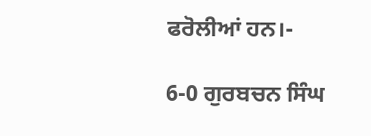ਫਰੋਲੀਆਂ ਹਨ।-

6-0 ਗੁਰਬਚਨ ਸਿੰਘ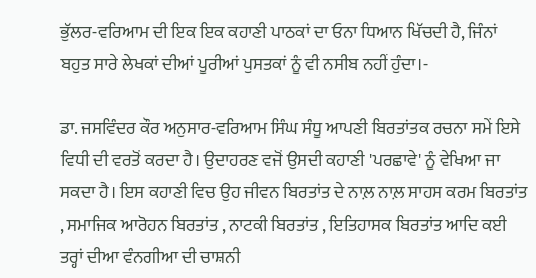ਭੁੱਲਰ-ਵਰਿਆਮ ਦੀ ਇਕ ਇਕ ਕਹਾਣੀ ਪਾਠਕਾਂ ਦਾ ਓਨਾ ਧਿਆਨ ਖਿੱਚਦੀ ਹੈ, ਜਿੰਨਾਂ ਬਹੁਤ ਸਾਰੇ ਲੇਖਕਾਂ ਦੀਆਂ ਪੂਰੀਆਂ ਪੁਸਤਕਾਂ ਨੂੰ ਵੀ ਨਸੀਬ ਨਹੀਂ ਹੁੰਦਾ।-

ਡਾ. ਜਸਵਿੰਦਰ ਕੌਰ ਅਨੁਸਾਰ-ਵਰਿਆਮ ਸਿੰਘ ਸੰਧੂ ਆਪਣੀ ਬਿਰਤਾਂਤਕ ਰਚਨਾ ਸਮੇਂ ਇਸੇ ਵਿਧੀ ਦੀ ਵਰਤੋਂ ਕਰਦਾ ਹੈ। ਉਦਾਹਰਣ ਵਜੋਂ ਉਸਦੀ ਕਹਾਣੀ 'ਪਰਛਾਵੇ' ਨੂੰ ਵੇਖਿਆ ਜਾ ਸਕਦਾ ਹੈ। ਇਸ ਕਹਾਣੀ ਵਿਚ ਉਹ ਜੀਵਨ ਬਿਰਤਾਂਤ ਦੇ ਨਾਲ਼ ਨਾਲ਼ ਸਾਹਸ ਕਰਮ ਬਿਰਤਾਂਤ , ਸਮਾਜਿਕ ਆਰੋਹਨ ਬਿਰਤਾਂਤ , ਨਾਟਕੀ ਬਿਰਤਾਂਤ , ਇਤਿਹਾਸਕ ਬਿਰਤਾਂਤ ਆਦਿ ਕਈ ਤਰ੍ਹਾਂ ਦੀਆ ਵੰਨਗੀਆ ਦੀ ਚਾਸ਼ਨੀ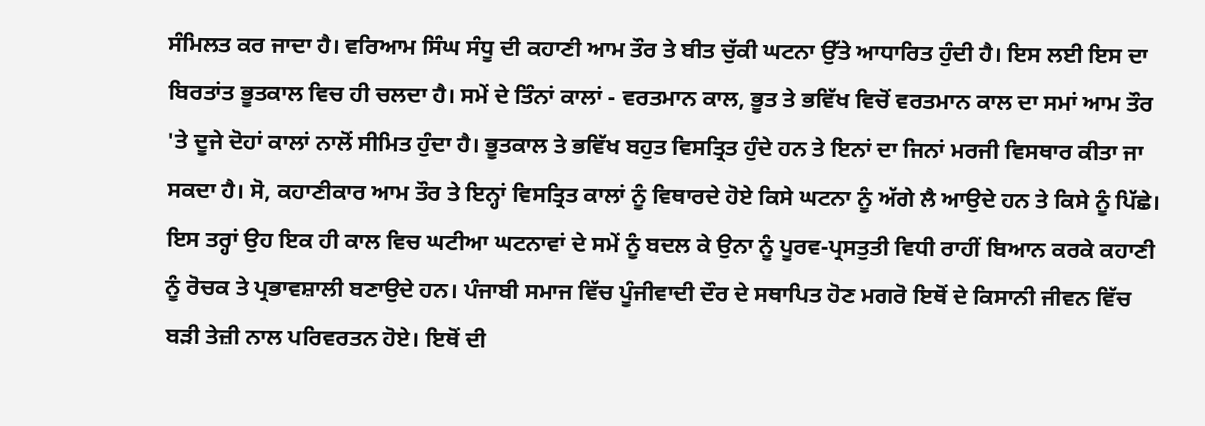ਸੰਮਿਲਤ ਕਰ ਜਾਦਾ ਹੈ। ਵਰਿਆਮ ਸਿੰਘ ਸੰਧੂ ਦੀ ਕਹਾਣੀ ਆਮ ਤੌਰ ਤੇ ਬੀਤ ਚੁੱਕੀ ਘਟਨਾ ਉੱਤੇ ਆਧਾਰਿਤ ਹੁੰਦੀ ਹੈ। ਇਸ ਲਈ ਇਸ ਦਾ ਬਿਰਤਾਂਤ ਭੂਤਕਾਲ ਵਿਚ ਹੀ ਚਲਦਾ ਹੈ। ਸਮੇਂ ਦੇ ਤਿੰਨਾਂ ਕਾਲਾਂ - ਵਰਤਮਾਨ ਕਾਲ, ਭੂਤ ਤੇ ਭਵਿੱਖ ਵਿਚੋਂ ਵਰਤਮਾਨ ਕਾਲ ਦਾ ਸਮਾਂ ਆਮ ਤੌਰ 'ਤੇ ਦੂਜੇ ਦੋਹਾਂ ਕਾਲਾਂ ਨਾਲੋਂ ਸੀਮਿਤ ਹੁੰਦਾ ਹੈ। ਭੂਤਕਾਲ ਤੇ ਭਵਿੱਖ ਬਹੁਤ ਵਿਸਤ੍ਰਿਤ ਹੁੰਦੇ ਹਨ ਤੇ ਇਨਾਂ ਦਾ ਜਿਨਾਂ ਮਰਜੀ ਵਿਸਥਾਰ ਕੀਤਾ ਜਾ ਸਕਦਾ ਹੈ। ਸੋ, ਕਹਾਣੀਕਾਰ ਆਮ ਤੌਰ ਤੇ ਇਨ੍ਹਾਂ ਵਿਸਤ੍ਰਿਤ ਕਾਲਾਂ ਨੂੰ ਵਿਥਾਰਦੇ ਹੋਏ ਕਿਸੇ ਘਟਨਾ ਨੂੰ ਅੱਗੇ ਲੈ ਆਉਦੇ ਹਨ ਤੇ ਕਿਸੇ ਨੂੰ ਪਿੱਛੇ। ਇਸ ਤਰ੍ਹਾਂ ਉਹ ਇਕ ਹੀ ਕਾਲ ਵਿਚ ਘਟੀਆ ਘਟਨਾਵਾਂ ਦੇ ਸਮੇਂ ਨੂੰ ਬਦਲ ਕੇ ਉਨਾ ਨੂੰ ਪੂਰਵ-ਪ੍ਰਸਤੁਤੀ ਵਿਧੀ ਰਾਹੀਂ ਬਿਆਨ ਕਰਕੇ ਕਹਾਣੀ ਨੂੰ ਰੋਚਕ ਤੇ ਪ੍ਰਭਾਵਸ਼ਾਲੀ ਬਣਾਉਦੇ ਹਨ। ਪੰਜਾਬੀ ਸਮਾਜ ਵਿੱਚ ਪੂੰਜੀਵਾਦੀ ਦੌਰ ਦੇ ਸਥਾਪਿਤ ਹੋਣ ਮਗਰੋ ਇਥੋਂ ਦੇ ਕਿਸਾਨੀ ਜੀਵਨ ਵਿੱਚ ਬੜੀ ਤੇਜ਼ੀ ਨਾਲ ਪਰਿਵਰਤਨ ਹੋਏ। ਇਥੋਂ ਦੀ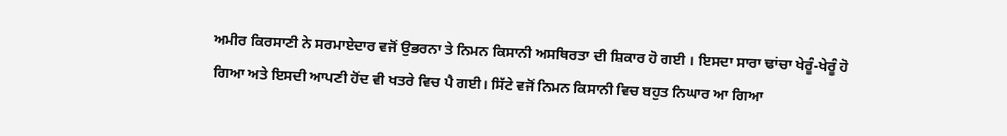ਅਮੀਰ ਕਿਰਸਾਣੀ ਨੇ ਸਰਮਾਏਦਾਰ ਵਜੋਂ ਉਭਰਨਾ ਤੇ ਨਿਮਨ ਕਿਸਾਨੀ ਅਸਥਿਰਤਾ ਦੀ ਸ਼ਿਕਾਰ ਹੋ ਗਈ । ਇਸਦਾ ਸਾਰਾ ਢਾਂਚਾ ਖੇਰੂੰ-ਖੇਰੂੰ ਹੋ ਗਿਆ ਅਤੇ ਇਸਦੀ ਆਪਣੀ ਹੋਂਦ ਵੀ ਖਤਰੇ ਵਿਚ ਪੈ ਗਈ। ਸਿੱਟੇ ਵਜੋਂ ਨਿਮਨ ਕਿਸਾਨੀ ਵਿਚ ਬਹੁਤ ਨਿਘਾਰ ਆ ਗਿਆ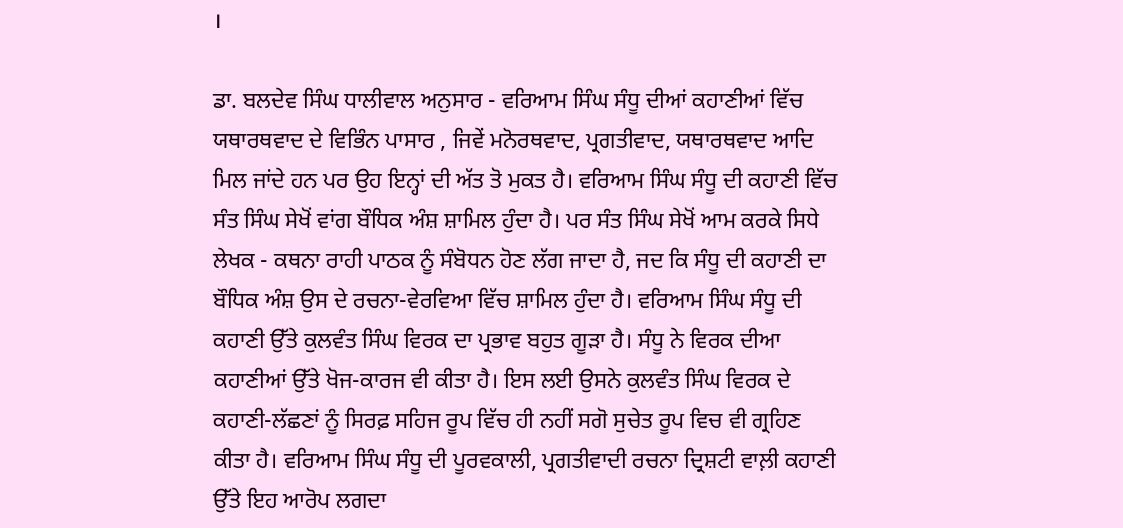।

ਡਾ. ਬਲਦੇਵ ਸਿੰਘ ਧਾਲੀਵਾਲ ਅਨੁਸਾਰ - ਵਰਿਆਮ ਸਿੰਘ ਸੰਧੂ ਦੀਆਂ ਕਹਾਣੀਆਂ ਵਿੱਚ ਯਥਾਰਥਵਾਦ ਦੇ ਵਿਭਿੰਨ ਪਾਸਾਰ , ਜਿਵੇਂ ਮਨੋਰਥਵਾਦ, ਪ੍ਰਗਤੀਵਾਦ, ਯਥਾਰਥਵਾਦ ਆਦਿ ਮਿਲ ਜਾਂਦੇ ਹਨ ਪਰ ਉਹ ਇਨ੍ਹਾਂ ਦੀ ਅੱਤ ਤੋ ਮੁਕਤ ਹੈ। ਵਰਿਆਮ ਸਿੰਘ ਸੰਧੂ ਦੀ ਕਹਾਣੀ ਵਿੱਚ ਸੰਤ ਸਿੰਘ ਸੇਖੋਂ ਵਾਂਗ ਬੌਧਿਕ ਅੰਸ਼ ਸ਼ਾਮਿਲ ਹੁੰਦਾ ਹੈ। ਪਰ ਸੰਤ ਸਿੰਘ ਸੇਖੋਂ ਆਮ ਕਰਕੇ ਸਿਧੇ ਲੇਖਕ - ਕਥਨਾ ਰਾਹੀ ਪਾਠਕ ਨੂੰ ਸੰਬੋਧਨ ਹੋਣ ਲੱਗ ਜਾਦਾ ਹੈ, ਜਦ ਕਿ ਸੰਧੂ ਦੀ ਕਹਾਣੀ ਦਾ ਬੌਧਿਕ ਅੰਸ਼ ਉਸ ਦੇ ਰਚਨਾ-ਵੇਰਵਿਆ ਵਿੱਚ ਸ਼ਾਮਿਲ ਹੁੰਦਾ ਹੈ। ਵਰਿਆਮ ਸਿੰਘ ਸੰਧੂ ਦੀ ਕਹਾਣੀ ਉੱਤੇ ਕੁਲਵੰਤ ਸਿੰਘ ਵਿਰਕ ਦਾ ਪ੍ਰਭਾਵ ਬਹੁਤ ਗੂੜਾ ਹੈ। ਸੰਧੂ ਨੇ ਵਿਰਕ ਦੀਆ ਕਹਾਣੀਆਂ ਉੱਤੇ ਖੋਜ-ਕਾਰਜ ਵੀ ਕੀਤਾ ਹੈ। ਇਸ ਲਈ ਉਸਨੇ ਕੁਲਵੰਤ ਸਿੰਘ ਵਿਰਕ ਦੇ ਕਹਾਣੀ-ਲੱਛਣਾਂ ਨੂੰ ਸਿਰਫ਼ ਸਹਿਜ ਰੂਪ ਵਿੱਚ ਹੀ ਨਹੀਂ ਸਗੋ ਸੁਚੇਤ ਰੂਪ ਵਿਚ ਵੀ ਗ੍ਰਹਿਣ ਕੀਤਾ ਹੈ। ਵਰਿਆਮ ਸਿੰਘ ਸੰਧੂ ਦੀ ਪੂਰਵਕਾਲੀ, ਪ੍ਰਗਤੀਵਾਦੀ ਰਚਨਾ ਦ੍ਰਿਸ਼ਟੀ ਵਾਲ਼ੀ ਕਹਾਣੀ ਉੱਤੇ ਇਹ ਆਰੋਪ ਲਗਦਾ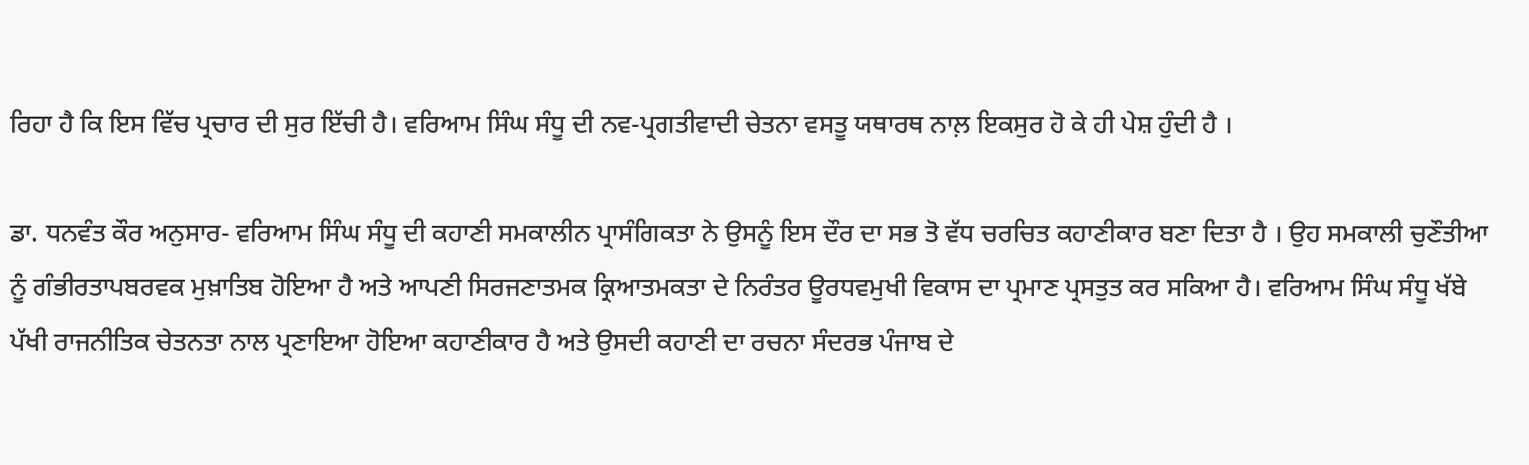ਰਿਹਾ ਹੈ ਕਿ ਇਸ ਵਿੱਚ ਪ੍ਰਚਾਰ ਦੀ ਸੁਰ ਇੱਚੀ ਹੈ। ਵਰਿਆਮ ਸਿੰਘ ਸੰਧੂ ਦੀ ਨਵ-ਪ੍ਰਗਤੀਵਾਦੀ ਚੇਤਨਾ ਵਸਤੂ ਯਥਾਰਥ ਨਾਲ਼ ਇਕਸੁਰ ਹੋ ਕੇ ਹੀ ਪੇਸ਼ ਹੁੰਦੀ ਹੈ ।

ਡਾ. ਧਨਵੰਤ ਕੌਰ ਅਨੁਸਾਰ- ਵਰਿਆਮ ਸਿੰਘ ਸੰਧੂ ਦੀ ਕਹਾਣੀ ਸਮਕਾਲੀਨ ਪ੍ਰਾਸੰਗਿਕਤਾ ਨੇ ਉਸਨੂੰ ਇਸ ਦੌਰ ਦਾ ਸਭ ਤੋ ਵੱਧ ਚਰਚਿਤ ਕਹਾਣੀਕਾਰ ਬਣਾ ਦਿਤਾ ਹੈ । ਉਹ ਸਮਕਾਲੀ ਚੁਣੌਤੀਆ ਨੂੰ ਗੰਭੀਰਤਾਪਬਰਵਕ ਮੁਖ਼ਾਤਿਬ ਹੋਇਆ ਹੈ ਅਤੇ ਆਪਣੀ ਸਿਰਜਣਾਤਮਕ ਕ੍ਰਿਆਤਮਕਤਾ ਦੇ ਨਿਰੰਤਰ ਊਰਧਵਮੁਖੀ ਵਿਕਾਸ ਦਾ ਪ੍ਰਮਾਣ ਪ੍ਰਸਤੁਤ ਕਰ ਸਕਿਆ ਹੈ। ਵਰਿਆਮ ਸਿੰਘ ਸੰਧੂ ਖੱਬੇ ਪੱਖੀ ਰਾਜਨੀਤਿਕ ਚੇਤਨਤਾ ਨਾਲ ਪ੍ਰਣਾਇਆ ਹੋਇਆ ਕਹਾਣੀਕਾਰ ਹੈ ਅਤੇ ਉਸਦੀ ਕਹਾਣੀ ਦਾ ਰਚਨਾ ਸੰਦਰਭ ਪੰਜਾਬ ਦੇ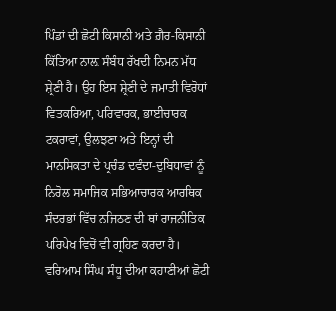ਪਿੰਡਾਂ ਦੀ ਛੋਟੀ ਕਿਸਾਨੀ ਅਤੇ ਗ਼ੈਰ-ਕਿਸਾਨੀ ਕਿੱਤਿਆ ਨਾਲ਼ ਸੰਬੰਧ ਰੱਖਦੀ ਨਿਮਨ ਮੱਧ ਸ਼੍ਰੇਣੀ ਹੈ। ਉਹ ਇਸ ਸ਼੍ਰੇਣੀ ਦੇ ਜਮਾਤੀ ਵਿਰੋਧਾਂ ਵਿਤਕਰਿਆ, ਪਰਿਵਾਰਕ, ਭਾਈਚਾਰਕ ਟਕਰਾਵਾਂ, ਉਲਝਣਾ ਅਤੇ ਇਨ੍ਹਾਂ ਦੀ ਮਾਨਸਿਕਤਾ ਦੇ ਪ੍ਰਚੰਡ ਦਵੰਦਾ-ਦੁਬਿਧਾਵਾਂ ਨੂੰ ਨਿਰੋਲ ਸਮਾਜਿਕ ਸਭਿਆਚਾਰਕ ਆਰਥਿਕ ਸੰਦਰਭਾਂ ਵਿੱਚ ਨਜਿਠਣ ਦੀ ਥਾਂ ਰਾਜਨੀਤਿਕ ਪਰਿਪੇਖ ਵਿਚੋਂ ਵੀ ਗ੍ਰਹਿਣ ਕਰਦਾ ਹੈ। ਵਰਿਆਮ ਸਿੰਘ ਸੰਧੂ ਦੀਆ ਕਹਾਣੀਆਂ ਛੋਟੀ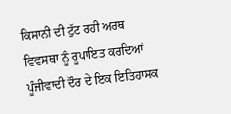ਕਿਸਾਨੀ ਦੀ ਟੁੱਟ ਰਹੀ ਅਰਥ ਵਿਵਸਥਾ ਨੂੰ ਰੂਪਾਇਤ ਕਰਦਿਆਂ ਪੂੰਜੀਵਾਦੀ ਦੌਰ ਦੇ ਇਕ ਇਤਿਹਾਸਕ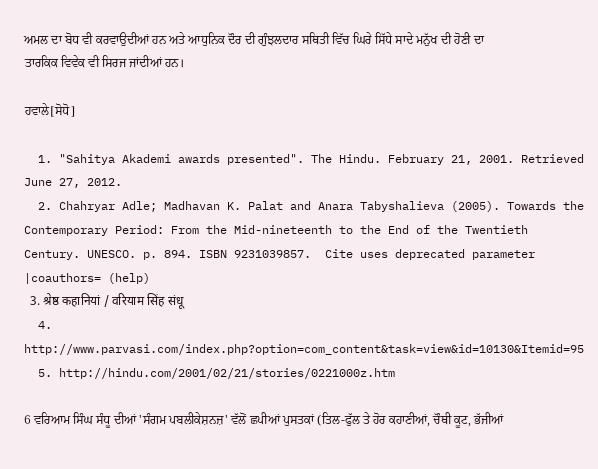ਅਮਲ ਦਾ ਬੋਧ ਵੀ ਕਰਵਾਉਦੀਆਂ ਹਨ ਅਤੇ ਆਧੁਨਿਕ ਦੌਰ ਦੀ ਗੁੰਝਲਦਾਰ ਸਥਿਤੀ ਵਿੱਚ ਘਿਰੇ ਸਿੱਧੇ ਸਾਦੇ ਮਨੁੱਖ ਦੀ ਹੋਣੀ ਦਾ ਤਾਰਕਿਕ ਵਿਵੇਕ ਵੀ ਸਿਰਜ ਜਾਂਦੀਆਂ ਹਨ।

ਹਵਾਲੇ[ਸੋਧੋ]

  1. "Sahitya Akademi awards presented". The Hindu. February 21, 2001. Retrieved June 27, 2012.
  2. Chahryar Adle; Madhavan K. Palat and Anara Tabyshalieva (2005). Towards the Contemporary Period: From the Mid-nineteenth to the End of the Twentieth Century. UNESCO. p. 894. ISBN 9231039857.  Cite uses deprecated parameter |coauthors= (help)
  3. श्रेष्ठ कहानियां / वरियाम सिंह संधू
  4. http://www.parvasi.com/index.php?option=com_content&task=view&id=10130&Itemid=95
  5. http://hindu.com/2001/02/21/stories/0221000z.htm

6 ਵਰਿਆਮ ਸਿੰਘ ਸੰਧੂ ਦੀਆਂ 'ਸੰਗਮ ਪਬਲੀਕੇਸ਼ਨਜ਼' ਵੱਲੋਂ ਛਪੀਆਂ ਪੁਸਤਕਾਂ (ਤਿਲ-ਫੁੱਲ ਤੇ ਹੋਰ ਕਹਾਣੀਆਂ, ਚੌਥੀ ਕੂਟ, ਭੱਜੀਆਂ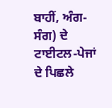ਬਾਹੀਂ, ਅੰਗ-ਸੰਗ) ਦੇ ਟਾਈਟਲ-ਪੇਜਾਂ ਦੇ ਪਿਛਲੇ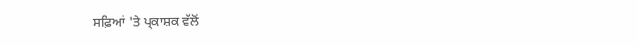ਸਫ਼ਿਆਂ 'ਤੇ ਪ੍ਕਾਸ਼ਕ ਵੱਲੋਂ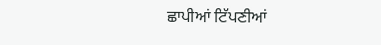ਛਾਪੀਆਂ ਟਿੱਪਣੀਆਂ